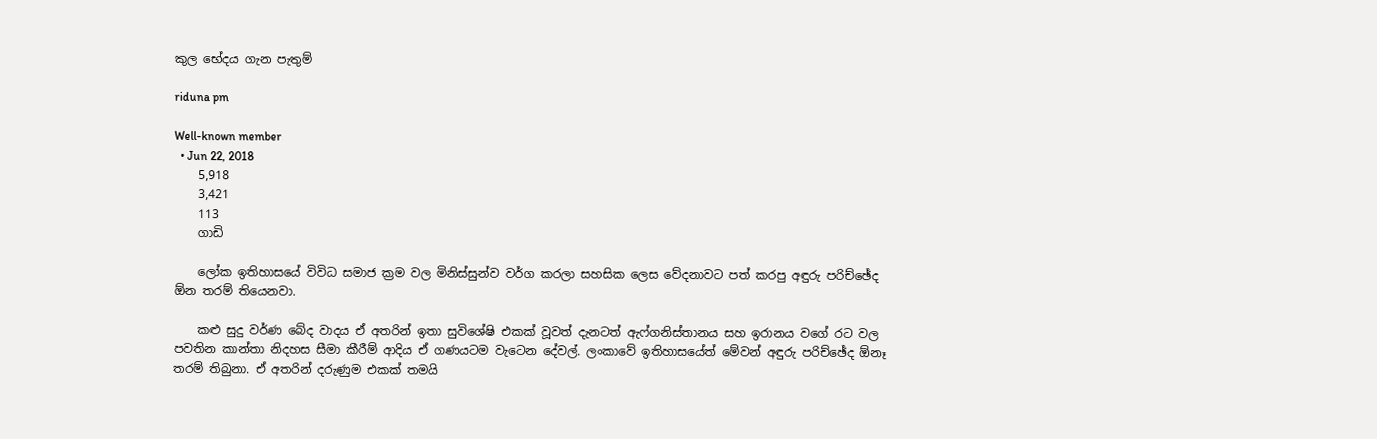කුල භේදය ගැන පැතුම්

riduna pm

Well-known member
  • Jun 22, 2018
    5,918
    3,421
    113
    ගාඩි

    ලෝක ඉතිහාසයේ විවිධ සමාජ ක්‍රම වල මිනිස්සුන්ව වර්ග කරලා සහසික ලෙස වේදනාවට පත් කරපු අඳුරු පරිච්ඡේද ඕන තරම් තියෙනවා.

    කළු සුදු වර්ණ බේද වාදය ඒ අතරින් ඉතා සුවිශේෂි එකක් වූවත් දැනටත් ඇෆ්ගනිස්තානය සහ ඉරානය වගේ රට වල පවතින කාන්තා නිදහස සීමා කීරීම් ආදිය ඒ ගණයටම වැටෙන දේවල්. ලංකාවේ ඉතිහාසයේත් මේවන් අඳුරු පරිච්ඡේද ඕනෑ තරම් තිබුනා. ඒ අතරින් දරුණුම එකක් තමයි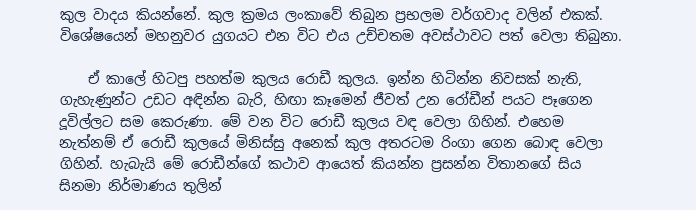කුල වාදය කියන්නේ. කුල ක්‍රමය ලංකාවේ තිබුන ප්‍රභලම වර්ගවාද වලින් එකක්. විශේෂයෙන් මහනුවර යුගයට එන විට එය උච්චතම අවස්ථාවට පත් වෙලා තිබුනා.

    ඒ කාලේ හිටපු පහත්ම කුලය රොඩී කුලය. ඉන්න හිටින්න නිවසක් නැති, ගැහැණුන්ට උඩට අඳින්න බැරි, හිඟා කෑමෙන් ජීවත් උන රෝඩීන් පයට පෑගෙන දූවිල්ලට සම කෙරුණා. මේ වන විට රොඩී කුලය වඳ වෙලා ගිහින්. එහෙම නැත්නම් ඒ රොඩී කුලයේ මිනිස්සු අනෙක් කුල අතරටම රිංගා ගෙන බොඳ වෙලා ගිහින්. හැබැයි මේ රොඩීන්ගේ කථාව ආයෙත් කියන්න ප්‍රසන්න විතානගේ සිය සිනමා නිර්මාණය තුලින්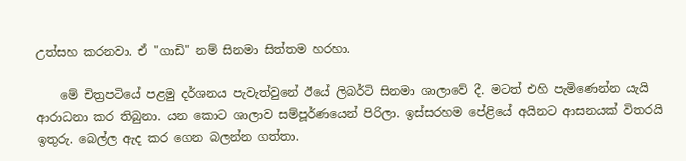උත්සහ කරනවා. ඒ "ගාඩි" නම් සිනමා සිත්තම හරහා.

    මේ චිත්‍රපටියේ පළමු දර්ශනය පැවැත්වුනේ ඊයේ ලිබර්ටි සිනමා ශාලාවේ දී. මටත් එහි පැමිණෙන්න යැයි ආරාධනා කර තිබුනා. යන කොට ශාලාව සම්පූර්ණයෙන් පිරිලා. ඉස්සරහම පේළියේ අයිනට ආසනයක් විතරයි ඉතුරු. බෙල්ල ඇද කර ගෙන බලන්න ගත්තා.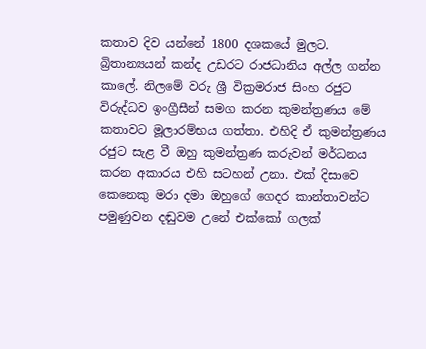කතාව දිව යන්නේ 1800 දශකයේ මුලට. බ්‍රිතාන්‍යයන් කන්ද උඩරට රාජධානිය අල්ල ගන්න කාලේ. නිලමේ වරු ශ්‍රී වික්‍රමරාජ සිංහ රජුට විරුද්ධව ඉංග්‍රීසීන් සමග කරන කුමන්ත්‍රණය මේ කතාවට මූලාරම්භය ගත්තා. එහිදි ඒ කුමන්ත්‍රණය රජුට සැළ වී ඔහු කුමන්ත්‍රණ කරුවන් මර්ධනය කරන අකාරය එහි සටහන් උනා. එක් දිසාවෙ කෙනෙකු මරා දමා ඔහුගේ ගෙදර කාන්තාවන්ට පමුණුවන දඬුවම උනේ එක්කෝ ගලක්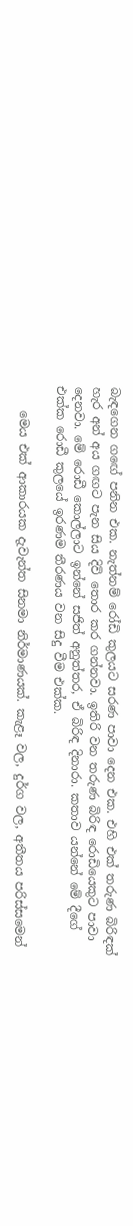බැඳගෙන ගඟේ පනින එක. නැත්නම් රෝඩි කුලයට සරණ පාවා දෙන එක. එහි එක් තරුණ බිරිඳක් හැර අන් අය ගඟට පැන සිය දිවි තොර කර ගන්නවා. ඉතිරි වන තරුණ බිරිඳ රොඩියෙකුට පාවා දෙනවා. මේ රොඩී කොල්ලාට ඉන්නේ සජිත් අනුත්තර, ඒ බිරිඳ දිනාරා. කතාව යන්නේ මේ දීගේ එක්ක රොඩී කුලයේ ඉරණම තීරණය වන සිදු වීම එක්ක.

    මෙය එක් ආකාරයක දැවැන්ත සිනමා නිර්මාණයක්. කැළෑ වල, දුර්ග වල, අතීතය පරිස්සමෙන්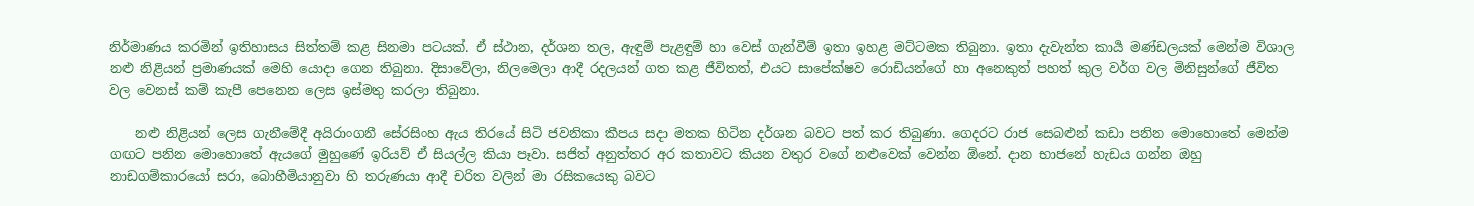නිර්මාණය කරමින් ඉතිහාසය සිත්තම් කළ සිනමා පටයක්. ඒ ස්ථාන, දර්ශන තල, ඇඳුම් පැළඳුම් හා වෙස් ගැන්වීම් ඉතා ඉහළ මට්ටමක තිබුනා. ඉතා දැවැන්ත කාර්‍ය මණ්ඩලයක් මෙන්ම විශාල නළු නිළියන් ප්‍රමාණයක් මෙහි යොදා ගෙන තිබුනා. දිසාවේලා, නිලමෙලා ආදී රදලයන් ගත කළ ජීවිතත්, එයට සාපේක්ෂව රොඩියන්ගේ හා අනෙකුත් පහත් කුල වර්ග වල මිනිසුන්ගේ ජීවිත වල වෙනස් කම් කැපී පෙනෙන ලෙස ඉස්මතු කරලා තිබුනා.

    නළු නිළියන් ලෙස ගැනීමේදී අයිරාංගනී සේරසිංහ ඇය තිරයේ සිටි ජවනිකා කීපය සදා මතක හිටින දර්ශන බවට පත් කර තිබුණා. ගෙදරට රාජ සෙබළුන් කඩා පනින මොහොතේ මෙන්ම ගඟට පනින මොහොතේ ඇයගේ මුහුණේ ඉරියව් ඒ සියල්ල කියා පෑවා. සජිත් අනුත්තර අර කතාවට කියන වතුර වගේ නළුවෙක් වෙන්න ඕනේ. දාන භාජනේ හැඩය ගන්න ඔහු නාඩගම්කාරයෝ සරා, බොහීමියානුවා හි තරුණයා ආදී චරිත වලින් මා රසිකයෙකු බවට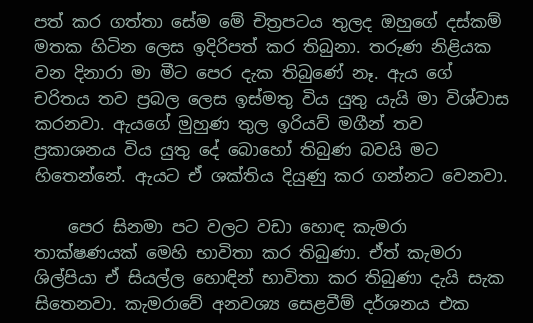පත් කර ගත්තා සේම මේ චිත්‍රපටය තුලද ඔහුගේ දස්කම් මතක හිටින ලෙස ඉදිරිපත් කර තිබුනා. තරුණ නිළියක වන දිනාරා මා මීට පෙර දැක තිබුණේ නෑ. ඇය ගේ චරිතය තව ප්‍රබල ලෙස ඉස්මතු විය යුතු යැයි මා විශ්වාස කරනවා. ඇයගේ මුහුණ තුල ඉරියව් මගීන් තව ප්‍රකාශනය විය යුතු දේ බොහෝ තිබුණ බවයි මට හිතෙන්නේ. ඇයට ඒ ශක්තිය දියුණු කර ගන්නට වෙනවා.

    පෙර සිනමා පට වලට වඩා හොඳ කැමරා තාක්ෂණයක් මෙහි භාවිතා කර තිබුණා. ඒත් කැමරා ශිල්පියා ඒ සියල්ල හොඳින් භාවිතා කර තිබුණා දැයි සැක සිතෙනවා. කැමරාවේ අනවශ්‍ය සෙළවීම් දර්ශනය එක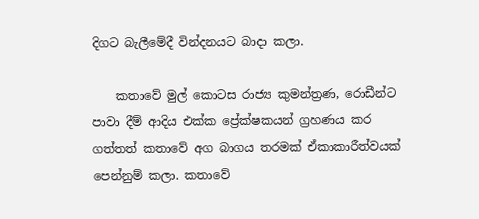දිගට බැලීමේදී වින්දනයට බාදා කලා.

    කතාවේ මුල් කොටස රාජ්‍ය කුමන්ත්‍රණ, රොඩීන්ට පාවා දීම් ආදිය එක්ක ප්‍රේක්ෂකයන් ග්‍රහණය කර ගත්තත් කතාවේ අග බාගය තරමක් ඒකාකාරීත්වයක් පෙන්නුම් කලා. කතාවේ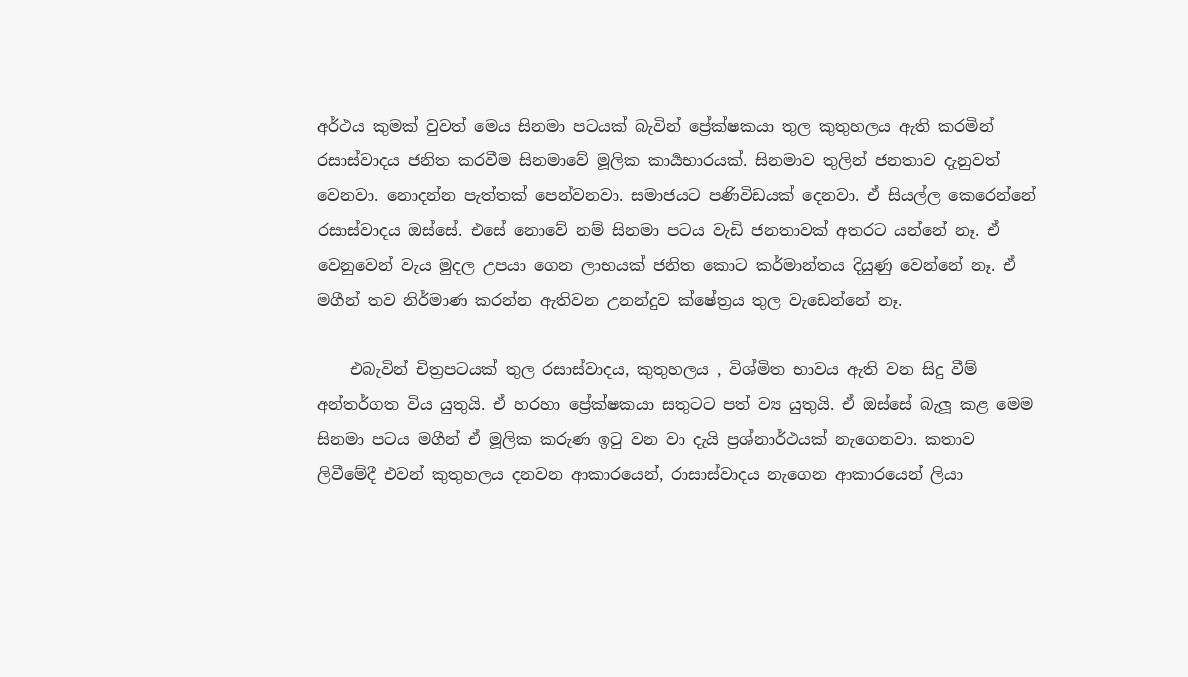අර්ථය කුමක් වුවත් මෙය සිනමා පටයක් බැවින් ප්‍රේක්ෂකයා තුල කුතුහලය ඇති කරමින් රසාස්වාදය ජනිත කරවීම සිනමාවේ මූලික කාර්‍යභාරයක්. සිනමාව තුලින් ජනතාව දැනුවත් වෙනවා. නොදන්න පැත්තක් පෙන්වනවා. සමාජයට පණිවිඩයක් දෙනවා. ඒ සියල්ල කෙරෙන්නේ රසාස්වාදය ඔස්සේ. එසේ නොවේ නම් සිනමා පටය වැඩි ජනතාවක් අතරට යන්නේ නෑ. ඒ වෙනුවෙන් වැය මුදල උපයා ගෙන ලාභයක් ජනිත කොට කර්මාන්තය දියුණු වෙන්නේ නෑ. ඒ මගීන් තව නිර්මාණ කරන්න ඇතිවන උනන්දුව ක්ෂේත්‍රය තුල වැඩෙන්නේ නෑ.

    එබැවින් චිත්‍රපටයක් තුල රසාස්වාදය, කුතුහලය , විශ්මිත භාවය ඇති වන සිදු වීම් අන්තර්ගත විය යුතුයි. ඒ හරහා ප්‍රේක්ෂකයා සතුටට පත් ව්‍ය යුතුයි. ඒ ඔස්සේ බැලූ කළ මෙම සිනමා පටය මගීන් ඒ මූලික කරුණ ඉටු වන වා දැයි ප්‍රශ්නාර්ථයක් නැගෙනවා. කතාව ලිවීමේදී එවන් කුතුහලය දනවන ආකාරයෙන්, රාසාස්වාදය නැගෙන ආකාරයෙන් ලියා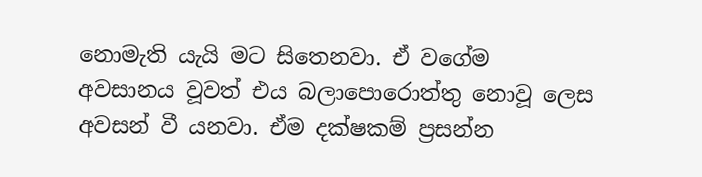නොමැති යැයි මට සිතෙනවා. ඒ වගේම අවසානය වූවත් එය බලාපොරොත්තු නොවූ ලෙස අවසන් වී යනවා. ඒම දක්ෂකම් ප්‍රසන්න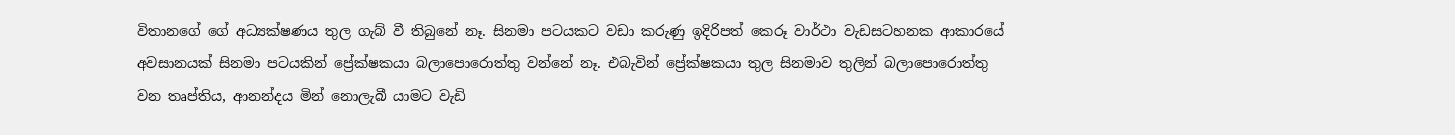විතානගේ ගේ අධ්‍යක්ෂණය තුල ගැබ් වී තිබුනේ නෑ. සිනමා පටයකට වඩා කරුණු ඉදිරිපත් කෙරූ වාර්ථා වැඩසටහනක ආකාරයේ අවසානයක් සිනමා පටයකින් ප්‍රේක්ෂකයා බලාපොරොත්තු වන්නේ නෑ. එබැවින් ප්‍රේක්ෂකයා තුල සිනමාව තුලින් බලාපොරොත්තු වන තෘප්තිය, ආනන්දය මින් නොලැබී යාමට වැඩි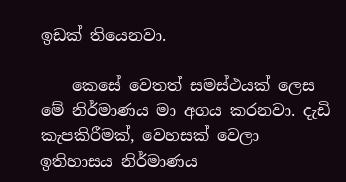ඉඩක් තියෙනවා.

    කෙසේ වෙතත් සමස්ථයක් ලෙස මේ නිර්මාණය මා අගය කරනවා. දැඩි කැපකිරීමක්, වෙහසක් වෙලා ඉතිහාසය නිර්මාණය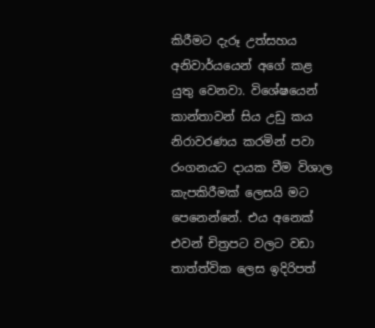කිරීමට දැරූ උත්සහය අනිවාර්යයෙන් අගේ කළ යුතු වෙනවා. විශේෂයෙන් කාන්තාවන් සිය උඩු කය නිරාවරණය කරමින් පවා රංගනයට දායක වීම විශාල කැපකිරීමක් ලෙසයි මට පෙනෙන්නේ. එය අනෙක් එවන් චිත්‍රපට වලට වඩා තාත්ත්වික ලෙස ඉදිරිපත්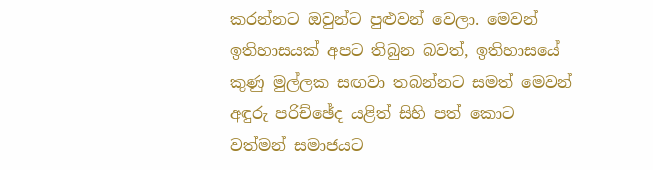කරන්නට ඔවුන්ට පුළුවන් වෙලා. මෙවන් ඉතිහාසයක් අපට තිබුන බවත්, ඉතිහාසයේ කුණු මුල්ලක සඟවා තබන්නට සමත් මෙවන් අඳුරු පරිච්ඡේද යළිත් සිහි පත් කොට වත්මන් සමාජයට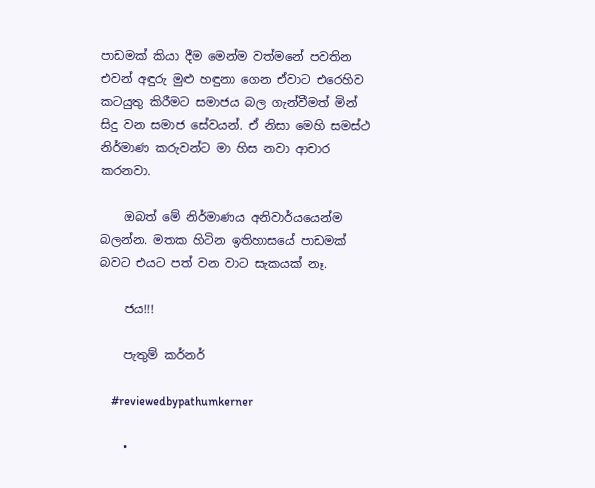පාඩමක් කියා දීම මෙන්ම වත්මනේ පවතින එවන් අඳුරු මුළු හඳුනා ගෙන ඒවාට එරෙහිව කටයුතු කිරීමට සමාජය බල ගැන්වීමත් මින් සිදු වන සමාජ සේවයන්. ඒ නිසා මෙහි සමස්ථ නිර්මාණ කරුවන්ට මා හිස නවා ආචාර කරනවා.

    ඔබත් මේ නිර්මාණය අනිවාර්යයෙන්ම බලන්න. මතක හිටින ඉතිහාසයේ පාඩමක් බවට එයට පත් වන වාට සැකයක් නෑ.

    ජය!!!

    පැතුම් කර්නර්

    #reviewedbypathumkerner

    •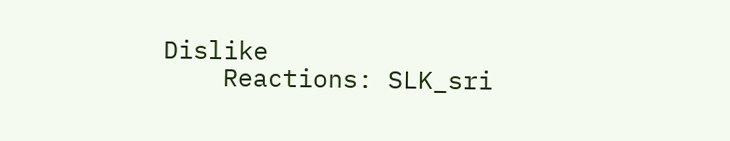Dislike
    Reactions: SLK_sri